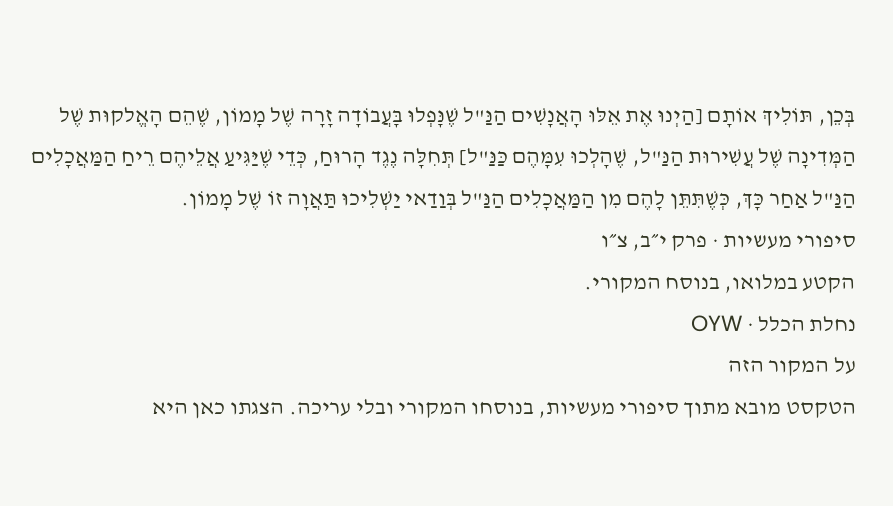בְּכֵן, תּוֹלִיךְ אוֹתָם [הַיְנוּ אֶת אֵלּוּ הָאֲנָשִׁים הַנַּ"ל שֶׁנָּפְלוּ בָּעֲבוֹדָה זָרָה שֶׁל מָמוֹן, שֶׁהֵם הָאֱלקוּת שֶׁל הַמְּדִינָה שֶׁל עֲשִׁירוּת הַנַּ"ל, שֶׁהָלְכוּ עִמָּהֶם כַּנַּ"ל] תְּחִלָּה נֶגֶד הָרוּחַ, כְּדֵי שֶׁיַּגִּיעַ אֲלֵיהֶם רֵיחַ הַמַּאֲכָלִים הַנַּ"ל אַחַר כָּךְ, כְּשֶׁתִּתֵּן לָהֶם מִן הַמַּאֲכָלִים הַנַּ"ל בְּוַדַאי יַשְׁלִיכוּ תַּאֲוָה זוֹ שֶׁל מָמוֹן.
סיפורי מעשיות · פרק י״ב, צ״ו
הקטע במלואו, בנוסח המקורי.
נחלת הכלל · OYW
על המקור הזה
הטקסט מובא מתוך סיפורי מעשיות, בנוסחו המקורי ובלי עריכה. הצגתו כאן היא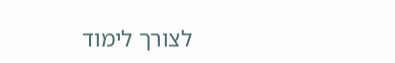לצורך לימוד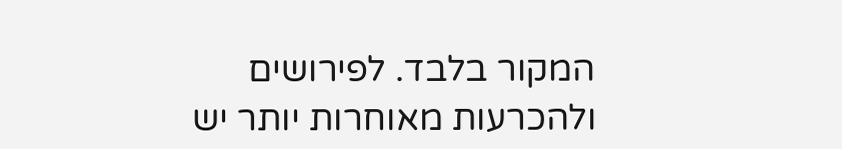המקור בלבד. לפירושים ולהכרעות מאוחרות יותר יש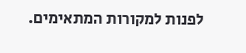לפנות למקורות המתאימים.